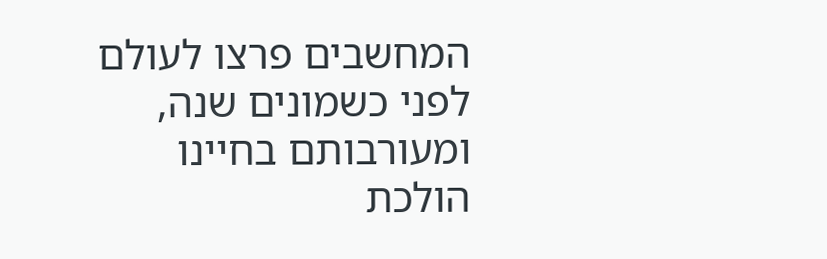המחשבים פרצו לעולם לפני כשמונים שנה, ומעורבותם בחיינו הולכת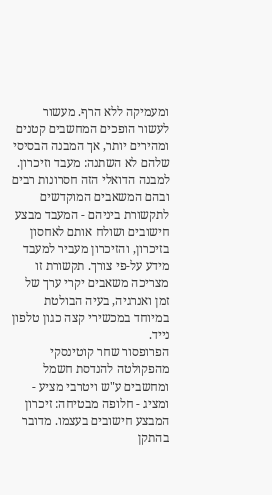ומעמיקה ללא הרף. מעשור לעשור הופכים המחשבים קטנים ומהירים יותר, אך המבנה הבסיסי שלהם לא השתנה: מעבד וזיכרון. למבנה הדואלי הזה חסרונות רבים ובהם המשאבים המוקדשים לתקשורת ביניהם - המעבד מבצע חישובים ושולח אותם לאחסון בזיכרון, והזיכרון מעביר למעבד מידע על-פי צורך. תקשורת זו מצריכה משאבים יקרי ערך של זמן ואנרגיה, בעיה הבולטת במיוחד במכשירי קצה כגון טלפון נייד.
הפרופסור שחר קוטינסקי מהפקולטה להנדסת חשמל ומחשבים ע"ש ויטרבי מציע - ומציג - חלופה מבטיחה: זיכרון המבצע חישובים בעצמו. מדובר בהתקן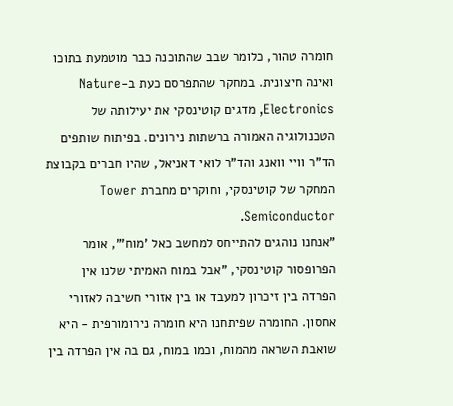חומרה טהור, כלומר שבב שהתוכנה כבר מוטמעת בתוכו ואינה חיצונית. במחקר שהתפרסם כעת ב-Nature Electronics, מדגים קוטינסקי את יעילותה של הטכנולוגיה האמורה ברשתות נירונים. בפיתוח שותפים הד"ר וויי וואנג והד"ר לואי דאניאל, שהיו חברים בקבוצת המחקר של קוטינסקי, וחוקרים מחברת Tower Semiconductor.
"אנחנו נוהגים להתייחס למחשב כאל 'מוח'", אומר הפרופסור קוטינסקי, "אבל במוח האמיתי שלנו אין הפרדה בין זיכרון למעבד או בין אזורי חשיבה לאזורי אחסון. החומרה שפיתחנו היא חומרה נירומורפית - היא שואבת השראה מהמוח, וכמו במוח, גם בה אין הפרדה בין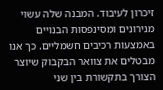זיכרון לעיבוד. המבנה שלה עשוי מנירונים ומסינפסות הבנויים באמצעות רכיבים חשמליים. כך אנו מבטלים את צוואר הבקבוק שיוצר הצורך בתקשורת בין שני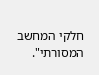חלקי המחשב המסורתי".